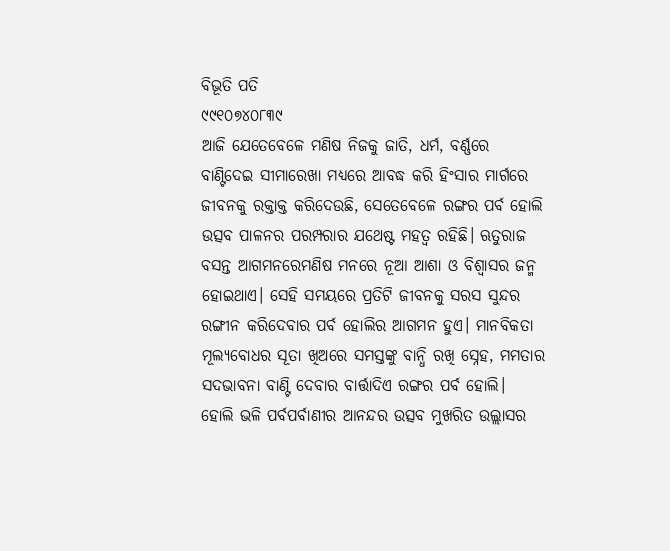ବିଭୂତି ପତି
୯୯୧୦୭୪୦୮୩୯
ଆଜି ଯେତେବେଳେ ମଣିଷ ନିଜକୁ ଜାତି, ଧର୍ମ, ବର୍ଣ୍ଣରେ ବାଣ୍ଟିଦେଇ ସୀମାରେଖା ମଧ୍ୟରେ ଆବଦ୍ଧ କରି ହିଂସାର ମାର୍ଗରେ ଜୀବନକୁ ରକ୍ତାକ୍ତ କରିଦେଉଛି, ସେତେବେଳେ ରଙ୍ଗର ପର୍ବ ହୋଲି ଉତ୍ସବ ପାଳନର ପରମ୍ପରାର ଯଥେଷ୍ଟ ମହତ୍ୱ ରହିଛି। ଋତୁରାଜ ବସନ୍ତ ଆଗମନରେମଣିଷ ମନରେ ନୂଆ ଆଶା ଓ ବିଶ୍ୱାସର ଜନ୍ମ ହୋଇଥାଏ। ସେହି ସମୟରେ ପ୍ରତିଟି ଜୀବନକୁ ସରସ ସୁନ୍ଦର ରଙ୍ଗୀନ କରିଦେବାର ପର୍ବ ହୋଲିର ଆଗମନ ହୁଏ। ମାନବିକତା ମୂଲ୍ୟବୋଧର ସୂତା ଖିଅରେ ସମସ୍ତଙ୍କୁ ବାନ୍ଧି ରଖି ସ୍ନେହ, ମମତାର ସଦଭାବନା ବାଣ୍ଟି ଦେବାର ବାର୍ତ୍ତାଦିଏ ରଙ୍ଗର ପର୍ବ ହୋଲି।
ହୋଲି ଭଳି ପର୍ବପର୍ବାଣୀର ଆନନ୍ଦର ଉତ୍ସବ ମୁଖରିତ ଉଲ୍ଲାସର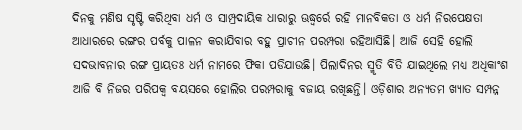ଦିନକୁ ମଣିଷ ସୃଷ୍ଟି କରିଥିବା ଧର୍ମ ଓ ସାମ୍ପ୍ରଦାୟିକ ଧାରାରୁ ଊଦ୍ଧ୍ୱର୍ରେ ରହି ମାନବିକତା ଓ ଧର୍ମ ନିରପେକ୍ଷତା ଆଧାରରେ ରଙ୍ଗର ପର୍ବକୁ ପାଳନ କରାଯିବାର ବହୁ ପ୍ରାଚୀନ ପରମ୍ପରା ରହିଆସିଛି। ଆଜି ସେହି ହୋଲି ସଦଭାବନାର ରଙ୍ଗ ପ୍ରାୟତଃ ଧର୍ମ ନାମରେ ଫିକା ପଡିଯାଉଛି। ପିଲାଦିନର ସ୍ମୃତି ବିତି ଯାଇଥିଲେ ମଧ୍ୟ ଅଧିକାଂଶ ଆଜି ବି ନିଜର ପରିପକ୍ୱ ବୟସରେ ହୋଲିର ପରମ୍ପରାକୁ ବଜାୟ ରଖିଛନ୍ତି। ଓଡ଼ିଶାର ଅନ୍ୟତମ ଖ୍ୟାତ ସମ୍ପନ୍ନ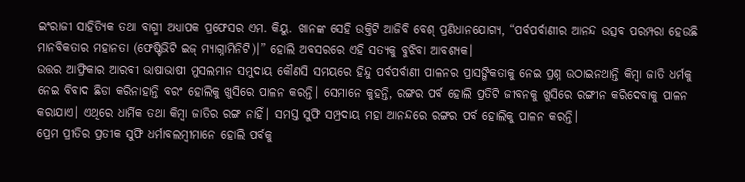ଇଂରାଜୀ ସାହିତ୍ୟିକ ତଥା ବାଗ୍ମୀ ଅଧ୍ୟାପକ ପ୍ରଫେସର ଏମ. କିୟୁ. ଖାନଙ୍କ ସେହି ଉକ୍ତିଟି ଆଜିବି ବେଶ୍ ପ୍ରଣିଧାନଯୋଗ୍ୟ, “ପର୍ବପର୍ବାଣୀର ଆନନ୍ଦ ଉତ୍ସବ ପରମ୍ପରା ହେଉଛି ମାନବିକତାର ମହାନତା (ଫେଷ୍ଟିଭିଟି ଇଜ୍ ମ୍ୟାଗ୍ନାମିନିଟି)।” ହୋଲି ଅବସରରେ ଏହି ସତ୍ୟକୁ ବୁଝିବା ଆବଶ୍ୟକ।
ଉତ୍ତର ଆଫ୍ରିକାର ଆରବୀ ଭାଷାଭାଷୀ ମୁସଲମାନ ସମୁଦାୟ କୌଣସି ସମୟରେ ହିନ୍ଦୁ ପର୍ବପର୍ବାଣୀ ପାଳନର ପ୍ରାସଙ୍ଗିକତାକୁ ନେଇ ପ୍ରଶ୍ନ ଉଠାଇନଥାନ୍ତି କିମ୍ବା ଜାତି ଧର୍ମକୁ ନେଇ ବିବାଦ ଛିଡା କରିନାହାନ୍ତି ବରଂ ହୋଲିକୁ ଖୁସିରେ ପାଳନ କରନ୍ତି। ସେମାନେ କୁହନ୍ତି, ରଙ୍ଗର ପର୍ବ ହୋଲି ପ୍ରତିଟି ଜୀବନକୁ ଖୁସିରେ ରଙ୍ଗୀନ କରିଦେବାକୁ ପାଳନ କରାଯାଏ। ଏଥିରେ ଧାର୍ମିକ ତଥା କିମ୍ବା ଜାତିର ରଙ୍ଗ ନାହିଁ। ସମସ୍ତ ସୁଫି ସମ୍ପ୍ରଦାୟ ମହା ଆନନ୍ଦରେ ରଙ୍ଗର ପର୍ବ ହୋଲିକୁ ପାଳନ କରନ୍ତି।
ପ୍ରେମ ପ୍ରୀତିର ପ୍ରତୀକ ସୁଫି ଧର୍ମାବଲମ୍ବୀମାନେ ହୋଲି ପର୍ବକୁ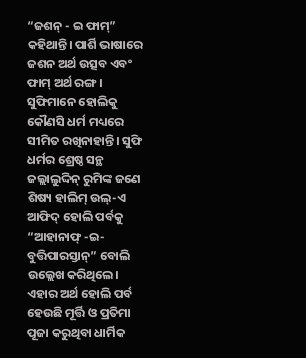“ଜଶନ୍ - ଇ ଫାମ୍” କହିଥାନ୍ତି। ପାର୍ଶି ଭାଷାରେ ଜଶନ ଅର୍ଥ ଉତ୍ସବ ଏବଂ ଫାମ୍ ଅର୍ଥ ରଙ୍ଗ। ସୁଫିମାନେ ହୋଲିକୁ କୌଣସି ଧର୍ମ ମଧ୍ୟରେ ସୀମିତ ରଖିନାହାନ୍ତି। ସୁଫି ଧର୍ମର ଶ୍ରେଷ୍ଠ ସନ୍ଥ ଜଲ୍ଲାଲୁଦ୍ଦିନ୍ ରୁମିଙ୍କ ଜଣେ ଶିଷ୍ୟ ହାଲିମ୍ ଉଲ୍-ଏ ଆଫିଦ୍ ହୋଲି ପର୍ବକୁ “ଆହାନାଫ୍ -ଇ-ବୁତ୍ତିପାରସ୍ତାନ୍” ବୋଲି ଉଲ୍ଲେଖ କରିଥିଲେ। ଏହାର ଅର୍ଥ ହୋଲି ପର୍ବ ହେଉଛି ମୂର୍ତ୍ତି ଓ ପ୍ରତିମା ପୂଜା କରୁଥିବା ଧାର୍ମିକ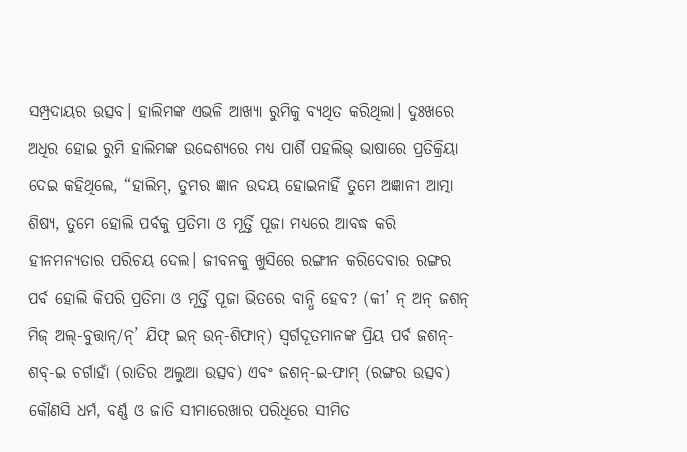ସମ୍ପ୍ରଦାୟର ଉତ୍ସବ। ହାଲିମଙ୍କ ଏଭଳି ଆଖ୍ୟା ରୁମିକୁ ବ୍ୟଥିତ କରିଥିଲା। ଦୁଃଖରେ ଅଧିର ହୋଇ ରୁମି ହାଲିମଙ୍କ ଉଦ୍ଦେଶ୍ୟରେ ମଧ୍ୟ ପାର୍ଶି ପହଲିଭ୍ ଭାଷାରେ ପ୍ରତିକ୍ରିୟା ଦେଇ କହିଥିଲେ, “ହାଲିମ୍, ତୁମର ଜ୍ଞାନ ଉଦୟ ହୋଇନାହିଁ ତୁମେ ଅଜ୍ଞାନୀ ଆତ୍ମା ଶିଷ୍ୟ, ତୁମେ ହୋଲି ପର୍ବକୁ ପ୍ରତିମା ଓ ମୂର୍ତ୍ତି ପୂଜା ମଧ୍ୟରେ ଆବଦ୍ଧ କରି ହୀନମନ୍ୟତାର ପରିଚୟ ଦେଲ। ଜୀବନକୁ ଖୁସିରେ ରଙ୍ଗୀନ କରିଦେବାର ରଙ୍ଗର ପର୍ବ ହୋଲି କିପରି ପ୍ରତିମା ଓ ମୂର୍ତ୍ତି ପୂଜା ଭିତରେ ବାନ୍ଧି ହେବ? (କୀ’ ନ୍ ଅନ୍ ଜଶନ୍ ମିଜ୍ ଅଲ୍-ବୁତ୍ତାନ୍/ନ୍’ ଯିଫ୍ ଇନ୍ ଉନ୍-ଶିଫାନ୍) ସ୍ୱର୍ଗଦୂତମାନଙ୍କ ପ୍ରିୟ ପର୍ବ ଜଶନ୍-ଶବ୍-ଇ ଚର୍ଗାହାଁ (ରାତିର ଅଲୁଆ ଉତ୍ସବ) ଏବଂ ଜଶନ୍-ଇ-ଫାମ୍ (ରଙ୍ଗର ଉତ୍ସବ) କୌଣସି ଧର୍ମ, ବର୍ଣ୍ଣ ଓ ଜାତି ସୀମାରେଖାର ପରିଧିରେ ସୀମିତ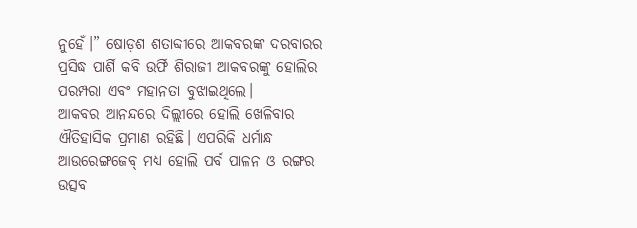ନୁହେଁ।” ଷୋଡ଼ଶ ଶତାବ୍ଦୀରେ ଆକବରଙ୍କ ଦରବାରର ପ୍ରସିଦ୍ଧ ପାର୍ଶି କବି ଉର୍ଫି ଶିରାଜୀ ଆକବରଙ୍କୁ ହୋଲିର ପରମ୍ପରା ଏବଂ ମହାନତା ବୁଝାଇଥିଲେ।
ଆକବର ଆନନ୍ଦରେ ଦିଲ୍ଲୀରେ ହୋଲି ଖେଳିବାର ଐତିହାସିକ ପ୍ରମାଣ ରହିଛି। ଏପରିକି ଧର୍ମାନ୍ଧ ଆଉରେଙ୍ଗଜେବ୍ ମଧ୍ୟ ହୋଲି ପର୍ବ ପାଳନ ଓ ରଙ୍ଗର ଉତ୍ସବ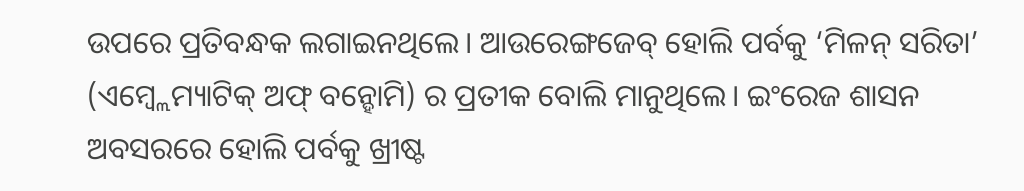ଉପରେ ପ୍ରତିବନ୍ଧକ ଲଗାଇନଥିଲେ। ଆଉରେଙ୍ଗଜେବ୍ ହୋଲି ପର୍ବକୁ ‘ମିଳନ୍ ସରିତା’ (ଏମ୍ବ୍ଲେମ୍ୟାଟିକ୍ ଅଫ୍ ବନ୍ହୋମି) ର ପ୍ରତୀକ ବୋଲି ମାନୁଥିଲେ। ଇଂରେଜ ଶାସନ ଅବସରରେ ହୋଲି ପର୍ବକୁ ଖ୍ରୀଷ୍ଟ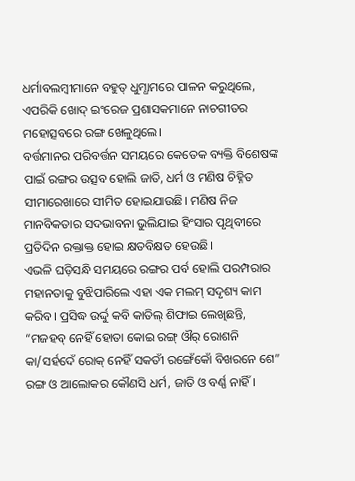ଧର୍ମାବଲମ୍ବୀମାନେ ବହୁତ୍ ଧୁମ୍ଧାମରେ ପାଳନ କରୁଥିଲେ, ଏପରିକି ଖୋଦ୍ ଇଂରେଜ ପ୍ରଶାସକମାନେ ନାଚଗୀତର ମହୋତ୍ସବରେ ରଙ୍ଗ ଖେଳୁଥିଲେ।
ବର୍ତ୍ତମାନର ପରିବର୍ତ୍ତନ ସମୟରେ କେତେକ ବ୍ୟକ୍ତି ବିଶେଷଙ୍କ ପାଇଁ ରଙ୍ଗର ଉତ୍ସବ ହୋଲି ଜାତି, ଧର୍ମ ଓ ମଣିଷ ଚିହ୍ନିତ ସୀମାରେଖାରେ ସୀମିତ ହୋଇଯାଉଛି। ମଣିଷ ନିଜ ମାନବିକତାର ସଦଭାବନା ଭୁଲିଯାଇ ହିଂସାର ପୃଥିବୀରେ ପ୍ରତିଦିନ ରକ୍ତାକ୍ତ ହୋଇ କ୍ଷତବିକ୍ଷତ ହେଉଛି।
ଏଭଳି ଘଡ଼ିସନ୍ଧି ସମୟରେ ରଙ୍ଗର ପର୍ବ ହୋଲି ପରମ୍ପରାର ମହାନତାକୁ ବୁଝିପାରିଲେ ଏହା ଏକ ମଲମ୍ ସଦୃଶ୍ୟ କାମ କରିବ। ପ୍ରସିଦ୍ଧ ଉର୍ଦ୍ଦୁ କବି କାତିଲ୍ ଶିଫାଇ ଲେଖିଛନ୍ତି, “ମଜହବ୍ ନେହିଁ ହୋତା କୋଇ ରଙ୍ଗ୍ ଔର୍ ରୋଶନି କା/ସର୍ହଦେଁ ରୋକ୍ ନେହିଁ ସକତୀଁ ରଙ୍ଗେଁକୋଁ ବିଖରନେ ଶେ” ରଙ୍ଗ ଓ ଆଲୋକର କୌଣସି ଧର୍ମ, ଜାତି ଓ ବର୍ଣ୍ଣ ନାହିଁ।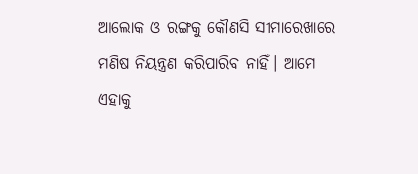ଆଲୋକ ଓ ରଙ୍ଗକୁ କୌଣସି ସୀମାରେଖାରେ ମଣିଷ ନିୟନ୍ତ୍ରଣ କରିପାରିବ ନାହିଁ। ଆମେ ଏହାକୁ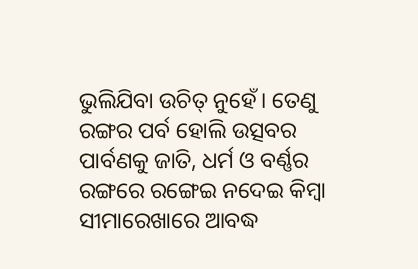ଭୁଲିଯିବା ଉଚିତ୍ ନୁହେଁ। ତେଣୁ ରଙ୍ଗର ପର୍ବ ହୋଲି ଉତ୍ସବର ପାର୍ବଣକୁ ଜାତି, ଧର୍ମ ଓ ବର୍ଣ୍ଣର ରଙ୍ଗରେ ରଙ୍ଗେଇ ନଦେଇ କିମ୍ବା ସୀମାରେଖାରେ ଆବଦ୍ଧ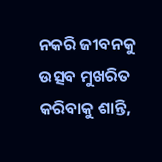ନକରି ଜୀବନକୁ ଉତ୍ସବ ମୁଖରିତ କରିବାକୁ ଶାନ୍ତି,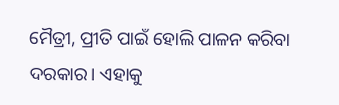ମୈତ୍ରୀ, ପ୍ରୀତି ପାଇଁ ହୋଲି ପାଳନ କରିବା ଦରକାର। ଏହାକୁ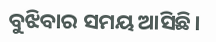ବୁଝିବାର ସମୟ ଆସିଛି।